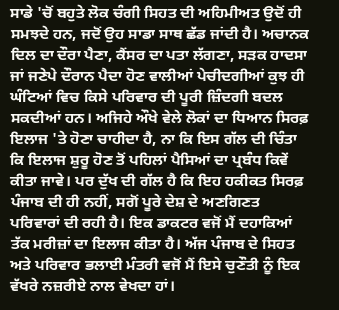ਸਾਡੇ 'ਚੋਂ ਬਹੁਤੇ ਲੋਕ ਚੰਗੀ ਸਿਹਤ ਦੀ ਅਹਿਮੀਅਤ ਉਦੋਂ ਹੀ ਸਮਝਦੇ ਹਨ, ਜਦੋਂ ਉਹ ਸਾਡਾ ਸਾਥ ਛੱਡ ਜਾਂਦੀ ਹੈ। ਅਚਾਨਕ ਦਿਲ ਦਾ ਦੌਰਾ ਪੈਣਾ, ਕੈਂਸਰ ਦਾ ਪਤਾ ਲੱਗਣਾ, ਸੜਕ ਹਾਦਸਾ ਜਾਂ ਜਣੇਪੇ ਦੌਰਾਨ ਪੈਦਾ ਹੋਣ ਵਾਲੀਆਂ ਪੇਚੀਦਗੀਆਂ ਕੁਝ ਹੀ ਘੰਟਿਆਂ ਵਿਚ ਕਿਸੇ ਪਰਿਵਾਰ ਦੀ ਪੂਰੀ ਜ਼ਿੰਦਗੀ ਬਦਲ ਸਕਦੀਆਂ ਹਨ। ਅਜਿਹੇ ਔਖੇ ਵੇਲੇ ਲੋਕਾਂ ਦਾ ਧਿਆਨ ਸਿਰਫ਼ ਇਲਾਜ 'ਤੇ ਹੋਣਾ ਚਾਹੀਦਾ ਹੈ, ਨਾ ਕਿ ਇਸ ਗੱਲ ਦੀ ਚਿੰਤਾ ਕਿ ਇਲਾਜ ਸ਼ੁਰੂ ਹੋਣ ਤੋਂ ਪਹਿਲਾਂ ਪੈਸਿਆਂ ਦਾ ਪ੍ਰਬੰਧ ਕਿਵੇਂ ਕੀਤਾ ਜਾਵੇ। ਪਰ ਦੁੱਖ ਦੀ ਗੱਲ ਹੈ ਕਿ ਇਹ ਹਕੀਕਤ ਸਿਰਫ਼ ਪੰਜਾਬ ਦੀ ਹੀ ਨਹੀਂ, ਸਗੋਂ ਪੂਰੇ ਦੇਸ਼ ਦੇ ਅਣਗਿਣਤ ਪਰਿਵਾਰਾਂ ਦੀ ਰਹੀ ਹੈ। ਇਕ ਡਾਕਟਰ ਵਜੋਂ ਮੈਂ ਦਹਾਕਿਆਂ ਤੱਕ ਮਰੀਜ਼ਾਂ ਦਾ ਇਲਾਜ ਕੀਤਾ ਹੈ। ਅੱਜ ਪੰਜਾਬ ਦੇ ਸਿਹਤ ਅਤੇ ਪਰਿਵਾਰ ਭਲਾਈ ਮੰਤਰੀ ਵਜੋਂ ਮੈਂ ਇਸੇ ਚੁਣੌਤੀ ਨੂੰ ਇਕ ਵੱਖਰੇ ਨਜ਼ਰੀਏ ਨਾਲ ਵੇਖਦਾ ਹਾਂ।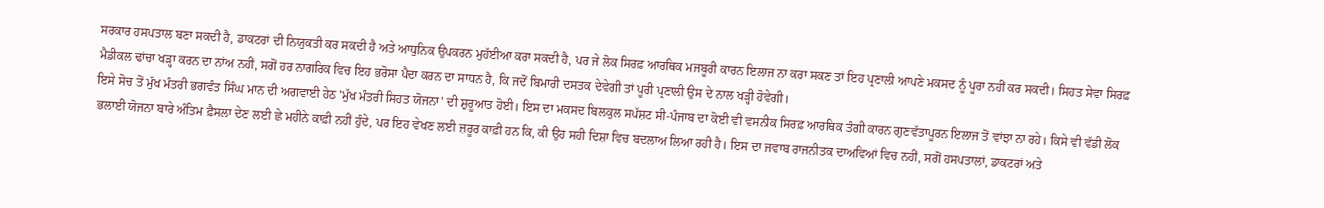ਸਰਕਾਰ ਹਸਪਤਾਲ ਬਣਾ ਸਕਦੀ ਹੈ, ਡਾਕਟਰਾਂ ਦੀ ਨਿਯੁਕਤੀ ਕਰ ਸਕਦੀ ਹੈ ਅਤੇ ਆਧੁਨਿਕ ਉਪਕਰਨ ਮੁਹੱਈਆ ਕਰਾ ਸਕਦੀ ਹੈ, ਪਰ ਜੇ ਲੋਕ ਸਿਰਫ਼ ਆਰਥਿਕ ਮਜਬੂਰੀ ਕਾਰਨ ਇਲਾਜ ਨਾ ਕਰਾ ਸਕਣ ਤਾਂ ਇਹ ਪ੍ਰਣਾਲੀ ਆਪਣੇ ਮਕਸਦ ਨੂੰ ਪੂਰਾ ਨਹੀਂ ਕਰ ਸਕਦੀ। ਸਿਹਤ ਸੇਵਾ ਸਿਰਫ਼ ਮੈਡੀਕਲ ਢਾਂਚਾ ਖੜ੍ਹਾ ਕਰਨ ਦਾ ਨਾਂਅ ਨਹੀਂ, ਸਗੋਂ ਹਰ ਨਾਗਰਿਕ ਵਿਚ ਇਹ ਭਰੋਸਾ ਪੈਦਾ ਕਰਨ ਦਾ ਸਾਧਨ ਹੈ, ਕਿ ਜਦੋਂ ਬਿਮਾਰੀ ਦਸਤਕ ਦੇਵੇਗੀ ਤਾਂ ਪੂਰੀ ਪ੍ਰਣਾਲੀ ਉਸ ਦੇ ਨਾਲ ਖੜ੍ਹੀ ਹੋਵੇਗੀ।
ਇਸੇ ਸੋਚ ਤੋਂ ਮੁੱਖ ਮੰਤਰੀ ਭਗਵੰਤ ਸਿੰਘ ਮਾਨ ਦੀ ਅਗਵਾਈ ਹੇਠ 'ਮੁੱਖ ਮੰਤਰੀ ਸਿਹਤ ਯੋਜਨਾ' ਦੀ ਸ਼ੁਰੂਆਤ ਹੋਈ। ਇਸ ਦਾ ਮਕਸਦ ਬਿਲਕੁਲ ਸਪੱਸ਼ਟ ਸੀ-ਪੰਜਾਬ ਦਾ ਕੋਈ ਵੀ ਵਸਨੀਕ ਸਿਰਫ਼ ਆਰਥਿਕ ਤੰਗੀ ਕਾਰਨ ਗੁਣਵੱਤਾਪੂਰਨ ਇਲਾਜ ਤੋਂ ਵਾਂਝਾ ਨਾ ਰਹੇ। ਕਿਸੇ ਵੀ ਵੱਡੀ ਲੋਕ ਭਲਾਈ ਯੋਜਨਾ ਬਾਰੇ ਅੰਤਿਮ ਫ਼ੈਸਲਾ ਦੇਣ ਲਈ ਛੇ ਮਹੀਨੇ ਕਾਫ਼ੀ ਨਹੀਂ ਹੁੰਦੇ, ਪਰ ਇਹ ਵੇਖਣ ਲਈ ਜ਼ਰੂਰ ਕਾਫ਼ੀ ਹਨ ਕਿ, ਕੀ ਉਹ ਸਹੀ ਦਿਸ਼ਾ ਵਿਚ ਬਦਲਾਅ ਲਿਆ ਰਹੀ ਹੈ। ਇਸ ਦਾ ਜਵਾਬ ਰਾਜਨੀਤਕ ਦਾਅਵਿਆਂ ਵਿਚ ਨਹੀਂ, ਸਗੋਂ ਹਸਪਤਾਲਾਂ, ਡਾਕਟਰਾਂ ਅਤੇ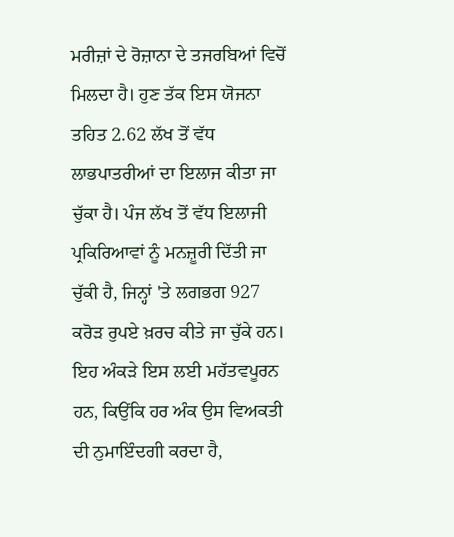ਮਰੀਜ਼ਾਂ ਦੇ ਰੋਜ਼ਾਨਾ ਦੇ ਤਜਰਬਿਆਂ ਵਿਚੋਂ ਮਿਲਦਾ ਹੈ। ਹੁਣ ਤੱਕ ਇਸ ਯੋਜਨਾ ਤਹਿਤ 2.62 ਲੱਖ ਤੋਂ ਵੱਧ ਲਾਭਪਾਤਰੀਆਂ ਦਾ ਇਲਾਜ ਕੀਤਾ ਜਾ ਚੁੱਕਾ ਹੈ। ਪੰਜ ਲੱਖ ਤੋਂ ਵੱਧ ਇਲਾਜੀ ਪ੍ਰਕਿਰਿਆਵਾਂ ਨੂੰ ਮਨਜ਼ੂਰੀ ਦਿੱਤੀ ਜਾ ਚੁੱਕੀ ਹੈ, ਜਿਨ੍ਹਾਂ 'ਤੇ ਲਗਭਗ 927 ਕਰੋੜ ਰੁਪਏ ਖ਼ਰਚ ਕੀਤੇ ਜਾ ਚੁੱਕੇ ਹਨ। ਇਹ ਅੰਕੜੇ ਇਸ ਲਈ ਮਹੱਤਵਪੂਰਨ ਹਨ, ਕਿਉਂਕਿ ਹਰ ਅੰਕ ਉਸ ਵਿਅਕਤੀ ਦੀ ਨੁਮਾਇੰਦਗੀ ਕਰਦਾ ਹੈ,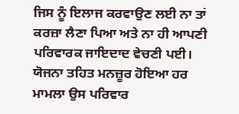ਜਿਸ ਨੂੰ ਇਲਾਜ ਕਰਵਾਉਣ ਲਈ ਨਾ ਤਾਂ ਕਰਜ਼ਾ ਲੈਣਾ ਪਿਆ ਅਤੇ ਨਾ ਹੀ ਆਪਣੀ ਪਰਿਵਾਰਕ ਜਾਇਦਾਦ ਵੇਚਣੀ ਪਈ। ਯੋਜਨਾ ਤਹਿਤ ਮਨਜ਼ੂਰ ਹੋਇਆ ਹਰ ਮਾਮਲਾ ਉਸ ਪਰਿਵਾਰ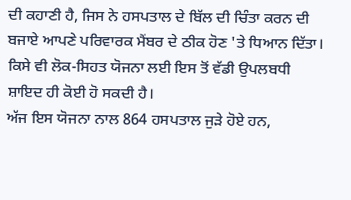ਦੀ ਕਹਾਣੀ ਹੈ, ਜਿਸ ਨੇ ਹਸਪਤਾਲ ਦੇ ਬਿੱਲ ਦੀ ਚਿੰਤਾ ਕਰਨ ਦੀ ਬਜਾਏ ਆਪਣੇ ਪਰਿਵਾਰਕ ਮੈਂਬਰ ਦੇ ਠੀਕ ਹੋਣ 'ਤੇ ਧਿਆਨ ਦਿੱਤਾ। ਕਿਸੇ ਵੀ ਲੋਕ-ਸਿਹਤ ਯੋਜਨਾ ਲਈ ਇਸ ਤੋਂ ਵੱਡੀ ਉਪਲਬਧੀ ਸ਼ਾਇਦ ਹੀ ਕੋਈ ਹੋ ਸਕਦੀ ਹੈ।
ਅੱਜ ਇਸ ਯੋਜਨਾ ਨਾਲ 864 ਹਸਪਤਾਲ ਜੁੜੇ ਹੋਏ ਹਨ,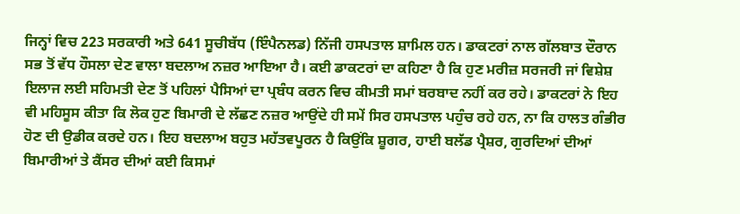ਜਿਨ੍ਹਾਂ ਵਿਚ 223 ਸਰਕਾਰੀ ਅਤੇ 641 ਸੂਚੀਬੱਧ (ਇੰਪੈਨਲਡ) ਨਿੱਜੀ ਹਸਪਤਾਲ ਸ਼ਾਮਿਲ ਹਨ। ਡਾਕਟਰਾਂ ਨਾਲ ਗੱਲਬਾਤ ਦੌਰਾਨ ਸਭ ਤੋਂ ਵੱਧ ਹੌਸਲਾ ਦੇਣ ਵਾਲਾ ਬਦਲਾਅ ਨਜ਼ਰ ਆਇਆ ਹੈ। ਕਈ ਡਾਕਟਰਾਂ ਦਾ ਕਹਿਣਾ ਹੈ ਕਿ ਹੁਣ ਮਰੀਜ਼ ਸਰਜਰੀ ਜਾਂ ਵਿਸ਼ੇਸ਼ ਇਲਾਜ ਲਈ ਸਹਿਮਤੀ ਦੇਣ ਤੋਂ ਪਹਿਲਾਂ ਪੈਸਿਆਂ ਦਾ ਪ੍ਰਬੰਧ ਕਰਨ ਵਿਚ ਕੀਮਤੀ ਸਮਾਂ ਬਰਬਾਦ ਨਹੀਂ ਕਰ ਰਹੇ। ਡਾਕਟਰਾਂ ਨੇ ਇਹ ਵੀ ਮਹਿਸੂਸ ਕੀਤਾ ਕਿ ਲੋਕ ਹੁਣ ਬਿਮਾਰੀ ਦੇ ਲੱਛਣ ਨਜ਼ਰ ਆਉਂਦੇ ਹੀ ਸਮੇਂ ਸਿਰ ਹਸਪਤਾਲ ਪਹੁੰਚ ਰਹੇ ਹਨ, ਨਾ ਕਿ ਹਾਲਤ ਗੰਭੀਰ ਹੋਣ ਦੀ ਉਡੀਕ ਕਰਦੇ ਹਨ। ਇਹ ਬਦਲਾਅ ਬਹੁਤ ਮਹੱਤਵਪੂਰਨ ਹੈ ਕਿਉਂਕਿ ਸ਼ੂਗਰ, ਹਾਈ ਬਲੱਡ ਪ੍ਰੈਸ਼ਰ, ਗੁਰਦਿਆਂ ਦੀਆਂ ਬਿਮਾਰੀਆਂ ਤੇ ਕੈਂਸਰ ਦੀਆਂ ਕਈ ਕਿਸਮਾਂ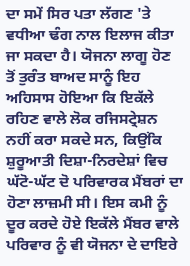ਦਾ ਸਮੇਂ ਸਿਰ ਪਤਾ ਲੱਗਣ 'ਤੇ ਵਧੀਆ ਢੰਗ ਨਾਲ ਇਲਾਜ ਕੀਤਾ ਜਾ ਸਕਦਾ ਹੈ। ਯੋਜਨਾ ਲਾਗੂ ਹੋਣ ਤੋਂ ਤੁਰੰਤ ਬਾਅਦ ਸਾਨੂੰ ਇਹ ਅਹਿਸਾਸ ਹੋਇਆ ਕਿ ਇਕੱਲੇ ਰਹਿਣ ਵਾਲੇ ਲੋਕ ਰਜਿਸਟ੍ਰੇਸ਼ਨ ਨਹੀਂ ਕਰਾ ਸਕਦੇ ਸਨ, ਕਿਉਂਕਿ ਸ਼ੁਰੂਆਤੀ ਦਿਸ਼ਾ-ਨਿਰਦੇਸ਼ਾਂ ਵਿਚ ਘੱਟੋ-ਘੱਟ ਦੋ ਪਰਿਵਾਰਕ ਮੈਂਬਰਾਂ ਦਾ ਹੋਣਾ ਲਾਜ਼ਮੀ ਸੀ। ਇਸ ਕਮੀ ਨੂੰ ਦੂਰ ਕਰਦੇ ਹੋਏ ਇਕੱਲੇ ਮੈਂਬਰ ਵਾਲੇ ਪਰਿਵਾਰ ਨੂੰ ਵੀ ਯੋਜਨਾ ਦੇ ਦਾਇਰੇ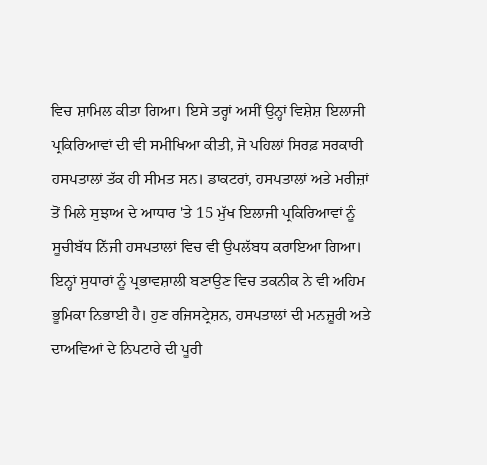ਵਿਚ ਸ਼ਾਮਿਲ ਕੀਤਾ ਗਿਆ। ਇਸੇ ਤਰ੍ਹਾਂ ਅਸੀਂ ਉਨ੍ਹਾਂ ਵਿਸ਼ੇਸ਼ ਇਲਾਜੀ ਪ੍ਰਕਿਰਿਆਵਾਂ ਦੀ ਵੀ ਸਮੀਖਿਆ ਕੀਤੀ, ਜੋ ਪਹਿਲਾਂ ਸਿਰਫ਼ ਸਰਕਾਰੀ ਹਸਪਤਾਲਾਂ ਤੱਕ ਹੀ ਸੀਮਤ ਸਨ। ਡਾਕਟਰਾਂ, ਹਸਪਤਾਲਾਂ ਅਤੇ ਮਰੀਜ਼ਾਂ ਤੋਂ ਮਿਲੇ ਸੁਝਾਅ ਦੇ ਆਧਾਰ 'ਤੇ 15 ਮੁੱਖ ਇਲਾਜੀ ਪ੍ਰਕਿਰਿਆਵਾਂ ਨੂੰ ਸੂਚੀਬੱਧ ਨਿੱਜੀ ਹਸਪਤਾਲਾਂ ਵਿਚ ਵੀ ਉਪਲੱਬਧ ਕਰਾਇਆ ਗਿਆ। ਇਨ੍ਹਾਂ ਸੁਧਾਰਾਂ ਨੂੰ ਪ੍ਰਭਾਵਸ਼ਾਲੀ ਬਣਾਉਣ ਵਿਚ ਤਕਨੀਕ ਨੇ ਵੀ ਅਹਿਮ ਭੂਮਿਕਾ ਨਿਭਾਈ ਹੈ। ਹੁਣ ਰਜਿਸਟ੍ਰੇਸ਼ਨ, ਹਸਪਤਾਲਾਂ ਦੀ ਮਨਜ਼ੂਰੀ ਅਤੇ ਦਾਅਵਿਆਂ ਦੇ ਨਿਪਟਾਰੇ ਦੀ ਪੂਰੀ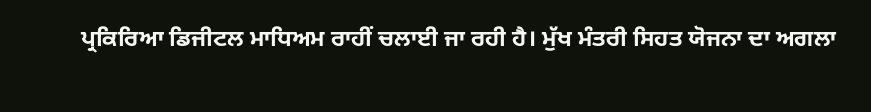ਪ੍ਰਕਿਰਿਆ ਡਿਜੀਟਲ ਮਾਧਿਅਮ ਰਾਹੀਂ ਚਲਾਈ ਜਾ ਰਹੀ ਹੈ। ਮੁੱਖ ਮੰਤਰੀ ਸਿਹਤ ਯੋਜਨਾ ਦਾ ਅਗਲਾ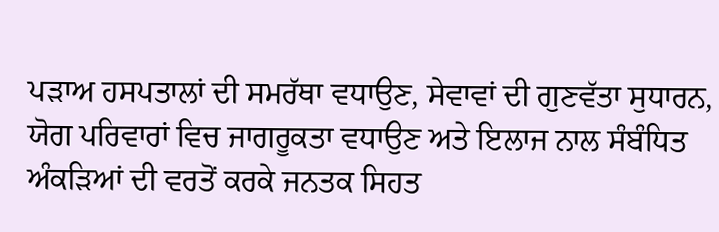ਪੜਾਅ ਹਸਪਤਾਲਾਂ ਦੀ ਸਮਰੱਥਾ ਵਧਾਉਣ, ਸੇਵਾਵਾਂ ਦੀ ਗੁਣਵੱਤਾ ਸੁਧਾਰਨ, ਯੋਗ ਪਰਿਵਾਰਾਂ ਵਿਚ ਜਾਗਰੂਕਤਾ ਵਧਾਉਣ ਅਤੇ ਇਲਾਜ ਨਾਲ ਸੰਬੰਧਿਤ ਅੰਕੜਿਆਂ ਦੀ ਵਰਤੋਂ ਕਰਕੇ ਜਨਤਕ ਸਿਹਤ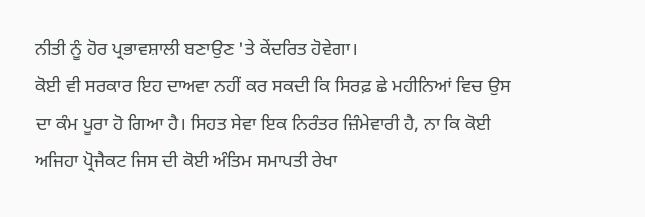ਨੀਤੀ ਨੂੰ ਹੋਰ ਪ੍ਰਭਾਵਸ਼ਾਲੀ ਬਣਾਉਣ 'ਤੇ ਕੇਂਦਰਿਤ ਹੋਵੇਗਾ।
ਕੋਈ ਵੀ ਸਰਕਾਰ ਇਹ ਦਾਅਵਾ ਨਹੀਂ ਕਰ ਸਕਦੀ ਕਿ ਸਿਰਫ਼ ਛੇ ਮਹੀਨਿਆਂ ਵਿਚ ਉਸ ਦਾ ਕੰਮ ਪੂਰਾ ਹੋ ਗਿਆ ਹੈ। ਸਿਹਤ ਸੇਵਾ ਇਕ ਨਿਰੰਤਰ ਜ਼ਿੰਮੇਵਾਰੀ ਹੈ, ਨਾ ਕਿ ਕੋਈ ਅਜਿਹਾ ਪ੍ਰੋਜੈਕਟ ਜਿਸ ਦੀ ਕੋਈ ਅੰਤਿਮ ਸਮਾਪਤੀ ਰੇਖਾ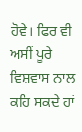ਹੋਵੇ। ਫਿਰ ਵੀ ਅਸੀਂ ਪੂਰੇ ਵਿਸ਼ਵਾਸ ਨਾਲ ਕਹਿ ਸਕਦੇ ਹਾਂ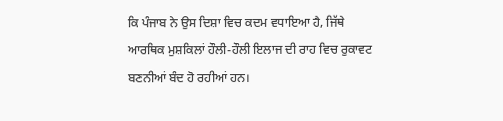ਕਿ ਪੰਜਾਬ ਨੇ ਉਸ ਦਿਸ਼ਾ ਵਿਚ ਕਦਮ ਵਧਾਇਆ ਹੈ, ਜਿੱਥੇ ਆਰਥਿਕ ਮੁਸ਼ਕਿਲਾਂ ਹੌਲੀ-ਹੌਲੀ ਇਲਾਜ ਦੀ ਰਾਹ ਵਿਚ ਰੁਕਾਵਟ ਬਣਨੀਆਂ ਬੰਦ ਹੋ ਰਹੀਆਂ ਹਨ।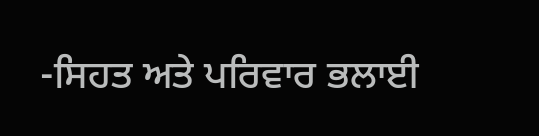-ਸਿਹਤ ਅਤੇ ਪਰਿਵਾਰ ਭਲਾਈ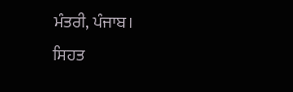ਮੰਤਰੀ, ਪੰਜਾਬ।
ਸਿਹਤ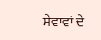ਸੇਵਾਵਾਂ ਦੇ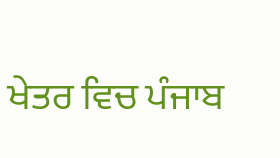ਖੇਤਰ ਵਿਚ ਪੰਜਾਬ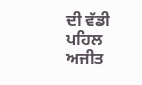ਦੀ ਵੱਡੀ ਪਹਿਲ
ਅਜੀਤ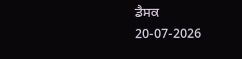ਡੈਸਕ
20-07-2026